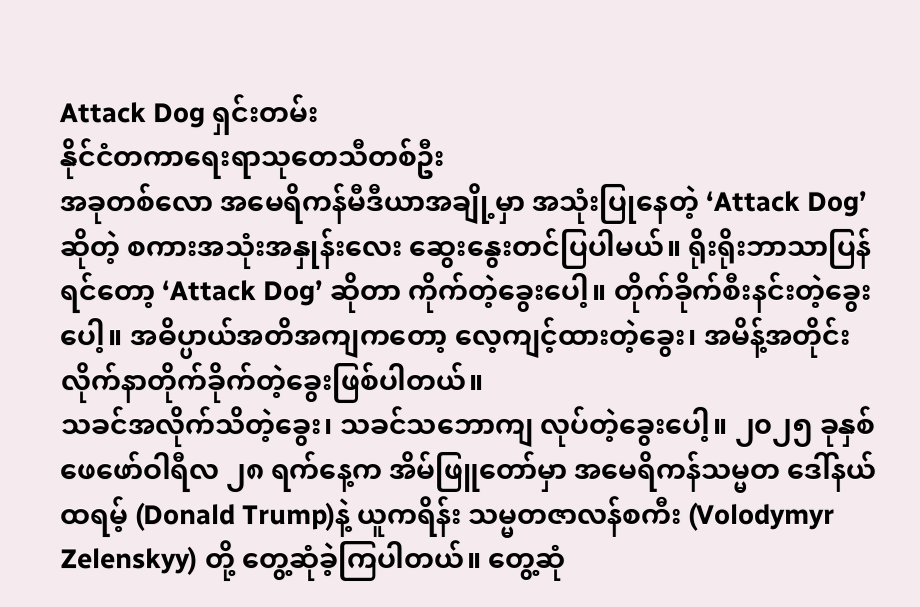Attack Dog ရှင်းတမ်း
နိုင်ငံတကာရေးရာသုတေသီတစ်ဦး
အခုတစ်လော အမေရိကန်မီဒီယာအချို့မှာ အသုံးပြုနေတဲ့ ‘Attack Dog’ ဆိုတဲ့ စကားအသုံးအနှုန်းလေး ဆွေးနွေးတင်ပြပါမယ်။ ရိုးရိုးဘာသာပြန်ရင်တော့ ‘Attack Dog’ ဆိုတာ ကိုက်တဲ့ခွေးပေါ့။ တိုက်ခိုက်စီးနင်းတဲ့ခွေးပေါ့။ အဓိပ္ပာယ်အတိအကျကတော့ လေ့ကျင့်ထားတဲ့ခွေး၊ အမိန့်အတိုင်း လိုက်နာတိုက်ခိုက်တဲ့ခွေးဖြစ်ပါတယ်။
သခင်အလိုက်သိတဲ့ခွေး၊ သခင်သဘောကျ လုပ်တဲ့ခွေးပေါ့။ ၂၀၂၅ ခုနှစ် ဖေဖော်ဝါရီလ ၂၈ ရက်နေ့က အိမ်ဖြူတော်မှာ အမေရိကန်သမ္မတ ဒေါ်နယ်ထရမ့် (Donald Trump)နဲ့ ယူကရိန်း သမ္မတဇာလန်စကီး (Volodymyr Zelenskyy) တို့ တွေ့ဆုံခဲ့ကြပါတယ်။ တွေ့ဆုံ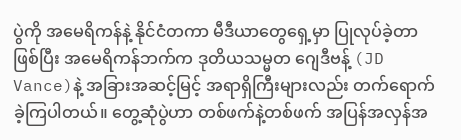ပွဲကို အမေရိကန်နဲ့ နိုင်ငံတကာ မီဒီယာတွေရှေ့မှာ ပြုလုပ်ခဲ့တာဖြစ်ပြီး အမေရိကန်ဘက်က ဒုတိယသမ္မတ ဂျေဒီဗန့် (JD Vance)နဲ့ အခြားအဆင့်မြင့် အရာရှိကြီးများလည်း တက်ရောက်ခဲ့ကြပါတယ်။ တွေ့ဆုံပွဲဟာ တစ်ဖက်နဲ့တစ်ဖက် အပြန်အလှန်အ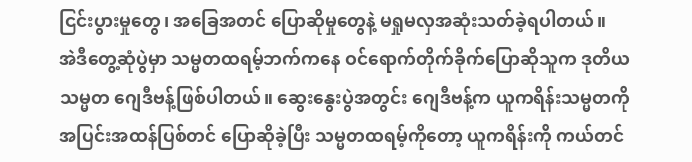ငြင်းပွားမှုတွေ၊ အခြေအတင် ပြောဆိုမှုတွေနဲ့ မရှုမလှအဆုံးသတ်ခဲ့ရပါတယ်။
အဲဒီတွေ့ဆုံပွဲမှာ သမ္မတထရမ့်ဘက်ကနေ ဝင်ရောက်တိုက်ခိုက်ပြောဆိုသူက ဒုတိယသမ္မတ ဂျေဒီဗန့်ဖြစ်ပါတယ်။ ဆွေးနွေးပွဲအတွင်း ဂျေဒီဗန့်က ယူကရိန်းသမ္မတကို အပြင်းအထန်ပြစ်တင် ပြောဆိုခဲ့ပြီး သမ္မတထရမ့်ကိုတော့ ယူကရိန်းကို ကယ်တင်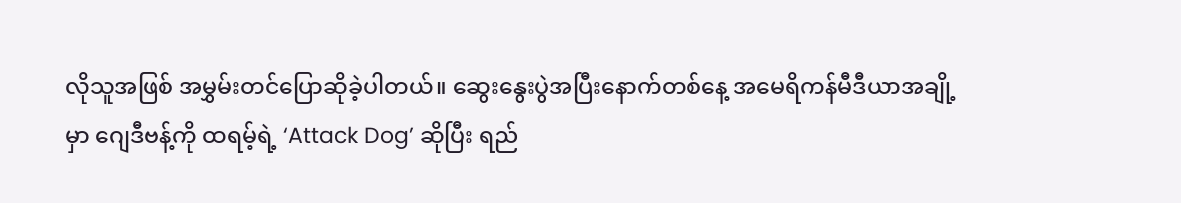လိုသူအဖြစ် အမွှမ်းတင်ပြောဆိုခဲ့ပါတယ်။ ဆွေးနွေးပွဲအပြီးနောက်တစ်နေ့ အမေရိကန်မီဒီယာအချို့မှာ ဂျေဒီဗန့်ကို ထရမ့်ရဲ့ ‘Attack Dog’ ဆိုပြီး ရည်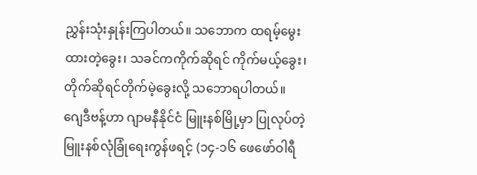ညွှန်းသုံးနှုန်းကြပါတယ်။ သဘောက ထရမ့်မွေးထားတဲ့ခွေး၊ သခင်ကကိုက်ဆိုရင် ကိုက်မယ့်ခွေး၊ တိုက်ဆိုရင်တိုက်မဲ့ခွေးလို့ သဘောရပါတယ်။
ဂျေဒီဗန့်ဟာ ဂျာမနီနိုင်ငံ မြူးနစ်မြို့မှာ ပြုလုပ်တဲ့ မြူးနစ်လုံခြုံရေးကွန်ဖရင့် (၁၄-၁၆ ဖေဖော်ဝါရီ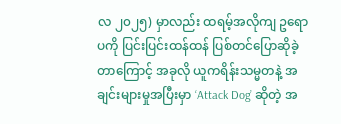လ ၂၀၂၅) မှာလည်း ထရမ့်အလိုကျ ဥရောပကို ပြင်းပြင်းထန်ထန် ပြစ်တင်ပြောဆိုခဲ့တာကြောင့် အခုလို ယူကရိန်းသမ္မတနဲ့ အချင်းများမှုအပြီးမှာ ‘Attack Dog’ ဆိုတဲ့ အ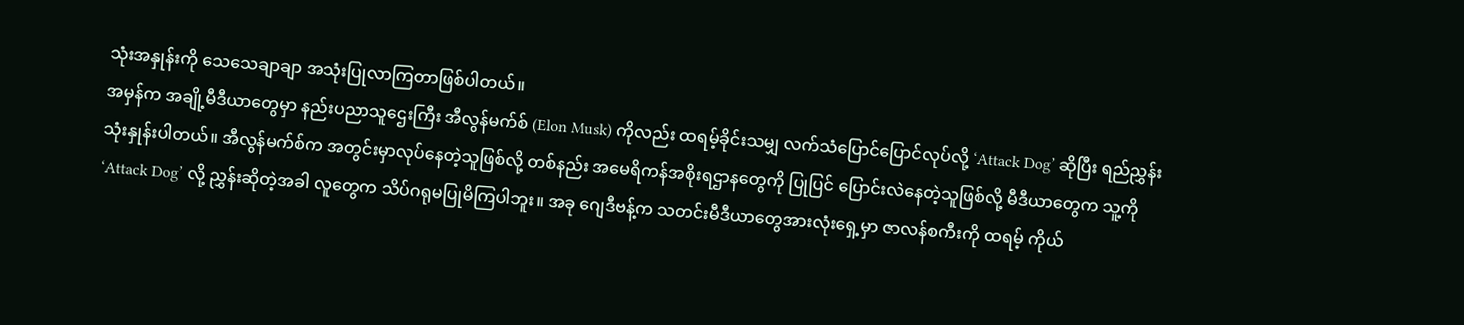သုံးအနှုန်းကို သေသေချာချာ အသုံးပြုလာကြတာဖြစ်ပါတယ်။
အမှန်က အချို့မီဒီယာတွေမှာ နည်းပညာသူဌေးကြီး အီလွန်မက်စ် (Elon Musk) ကိုလည်း ထရမ့်ခိုင်းသမျှ လက်သံပြောင်ပြောင်လုပ်လို့ ‘Attack Dog’ ဆိုပြီး ရည်ညွှန်းသုံးနှုန်းပါတယ်။ အီလွန်မက်စ်က အတွင်းမှာလုပ်နေတဲ့သူဖြစ်လို့ တစ်နည်း အမေရိကန်အစိုးရဌာနတွေကို ပြုပြင် ပြောင်းလဲနေတဲ့သူဖြစ်လို့ မီဒီယာတွေက သူ့ကို ‘Attack Dog’ လို့ ညွှန်းဆိုတဲ့အခါ လူတွေက သိပ်ဂရုမပြုမိကြပါဘူး။ အခု ဂျေဒီဗန့်က သတင်းမီဒီယာတွေအားလုံးရှေ့မှာ ဇာလန်စကီးကို ထရမ့် ကိုယ်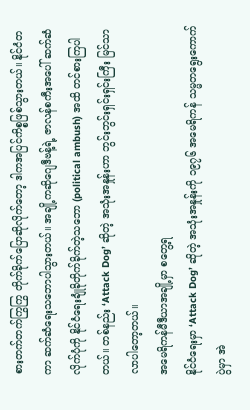စားတက်တက်ကြွကြွ တိုက်ခိုက်ပြောဆိုလိုက်တော့ ဒါကအပြင်ကိစ္စဖြစ်သွားတယ်။ နိုင်ငံတကာ ဆက်ဆံရေးသဘောပါသွားတယ်။ အချို့ကဆိုဂျေဒီဗန့်ရဲ့ ဇာလန်စကီးအပေါ် ဆက်ဆံလိုက်ပုံကို နိုင်ငံရေးချုံခိုတိုက်ခိုက်တဲ့သဘော (political ambush) အထိ တင်စားကြပါတယ်။ တစ်နည်း ‘Attack Dog’ ဆိုတဲ့ အသုံးအနှုန်းဟာ ဘွင်းဘွင်းရှင်းရှင်းကြီး မြင်သာလာပါတော့တယ်။
အမေရိကန်မီဒီယာအချို့မှာ စတွေ့ရ
နိုင်ငံရေးမှာ ‘Attack Dog’ ဆိုတဲ့ အသုံးအနှုန်းကို ၁၉၇၆ အမေရိကန် သမ္မတရွေးကောက်ပွဲမှာ အဲ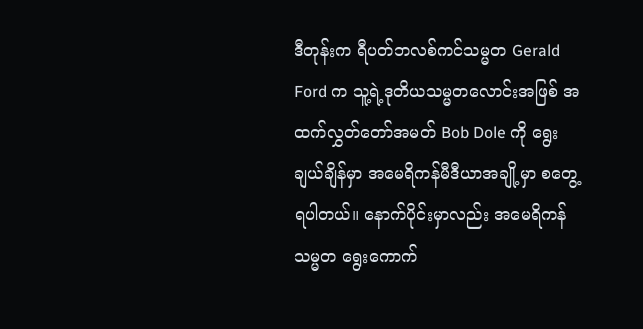ဒီတုန်းက ရီပတ်ဘလစ်ကင်သမ္မတ Gerald Ford က သူ့ရဲ့ဒုတိယသမ္မတလောင်းအဖြစ် အထက်လွှတ်တော်အမတ် Bob Dole ကို ရွေးချယ်ချိန်မှာ အမေရိကန်မီဒီယာအချို့မှာ စတွေ့ရပါတယ်။ နောက်ပိုင်းမှာလည်း အမေရိကန်သမ္မတ ရွေးကောက်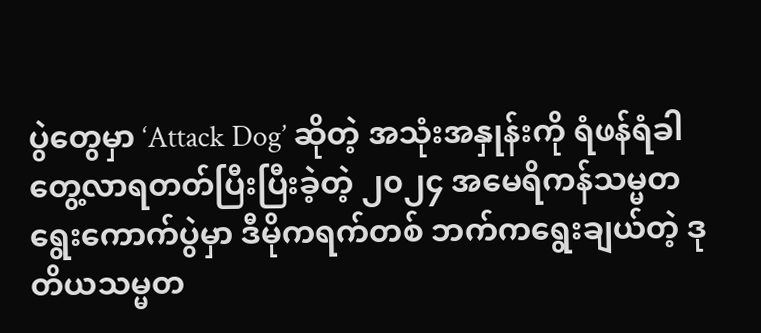ပွဲတွေမှာ ‘Attack Dog’ ဆိုတဲ့ အသုံးအနှုန်းကို ရံဖန်ရံခါတွေ့လာရတတ်ပြီးပြီးခဲ့တဲ့ ၂၀၂၄ အမေရိကန်သမ္မတရွေးကောက်ပွဲမှာ ဒီမိုကရက်တစ် ဘက်ကရွေးချယ်တဲ့ ဒုတိယသမ္မတ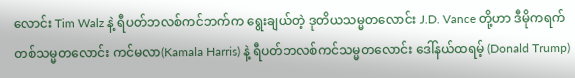လောင်း Tim Walz နဲ့ ရီပတ်ဘလစ်ကင်ဘက်က ရွေးချယ်တဲ့ ဒုတိယသမ္မတလောင်း J.D. Vance တို့ဟာ ဒီမိုကရက်တစ်သမ္မတလောင်း ကင်မလာ(Kamala Harris) နဲ့ ရီပတ်ဘလစ်ကင်သမ္မတလောင်း ဒေါ်နယ်ထရမ့် (Donald Trump)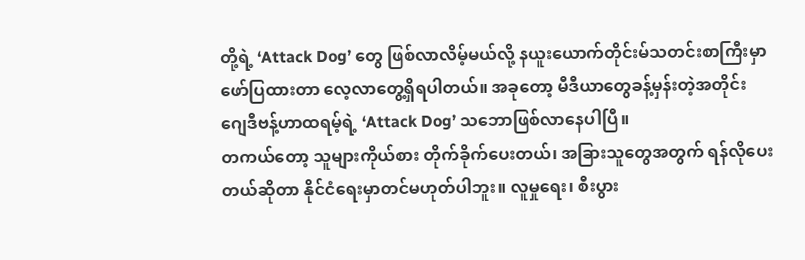တို့ရဲ့ ‘Attack Dog’ တွေ ဖြစ်လာလိမ့်မယ်လို့ နယူးယောက်တိုင်းမ်သတင်းစာကြီးမှာ ဖော်ပြထားတာ လေ့လာတွေ့ရှိရပါတယ်။ အခုတော့ မီဒီယာတွေခန့်မှန်းတဲ့အတိုင်း ဂျေဒီဗန့်ဟာထရမ့်ရဲ့ ‘Attack Dog’ သဘောဖြစ်လာနေပါပြီ။
တကယ်တော့ သူများကိုယ်စား တိုက်ခိုက်ပေးတယ်၊ အခြားသူတွေအတွက် ရန်လိုပေးတယ်ဆိုတာ နိုင်ငံရေးမှာတင်မဟုတ်ပါဘူး။ လူမှုရေး၊ စီးပွား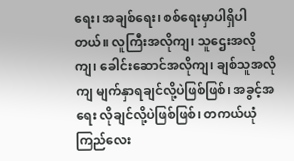ရေး၊ အချစ်ရေး၊ စစ်ရေးမှာပါရှိပါတယ်။ လူကြီးအလိုကျ၊ သူဌေးအလိုကျ၊ ခေါင်းဆောင်အလိုကျ၊ ချစ်သူအလို ကျ မျက်နှာရချင်လို့ပဲဖြစ်ဖြစ်၊ အခွင့်အရေး လိုချင်လို့ပဲဖြစ်ဖြစ်၊ တကယ်ယုံကြည်လေး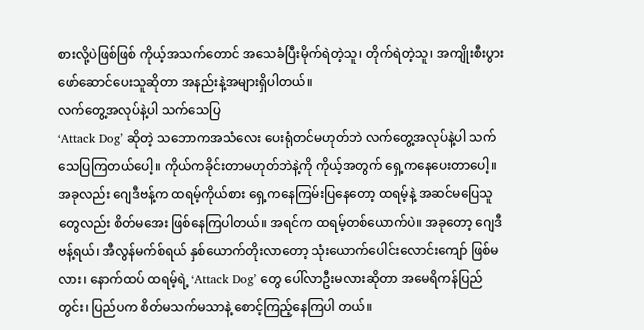စားလို့ပဲဖြစ်ဖြစ် ကိုယ့်အသက်တောင် အသေခံပြီးမိုက်ရဲတဲ့သူ၊ တိုက်ရဲတဲ့သူ၊ အကျိုးစီးပွားဖော်ဆောင်ပေးသူဆိုတာ အနည်းနဲ့အများရှိပါတယ်။
လက်တွေ့အလုပ်နဲ့ပါ သက်သေပြ
‘Attack Dog’ ဆိုတဲ့ သဘောကအသံလေး ပေးရုံတင်မဟုတ်ဘဲ လက်တွေ့အလုပ်နဲ့ပါ သက်သေပြကြတယ်ပေါ့။ ကိုယ်ကခိုင်းတာမဟုတ်ဘဲနဲ့ကို ကိုယ့်အတွက် ရှေ့ကနေပေးတာပေါ့။ အခုလည်း ဂျေဒီဗန့်က ထရမ့်ကိုယ်စား ရှေ့ကနေကြမ်းပြနေတော့ ထရမ့်နဲ့ အဆင်မပြေသူတွေလည်း စိတ်မအေး ဖြစ်နေကြပါတယ်။ အရင်က ထရမ့်တစ်ယောက်ပဲ။ အခုတော့ ဂျေဒီဗန့်ရယ်၊ အီလွန်မက်စ်ရယ် နှစ်ယောက်တိုးလာတော့ သုံးယောက်ပေါင်းလောင်းကျော် ဖြစ်မလား၊ နောက်ထပ် ထရမ့်ရဲ့ ‘Attack Dog’ တွေ ပေါ်လာဦးမလားဆိုတာ အမေရိကန်ပြည်တွင်း၊ ပြည်ပက စိတ်မသက်မသာနဲ့ စောင့်ကြည့်နေကြပါ တယ်။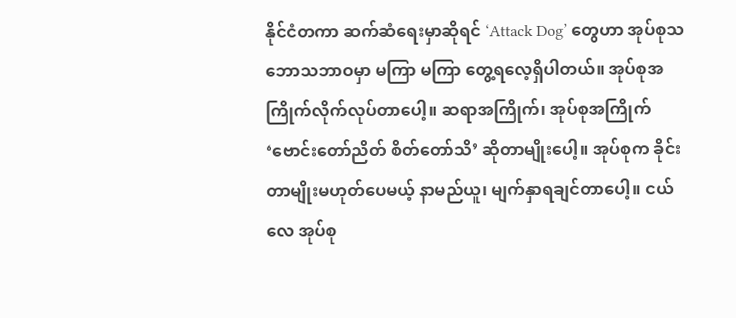နိုင်ငံတကာ ဆက်ဆံရေးမှာဆိုရင် ‘Attack Dog’ တွေဟာ အုပ်စုသဘောသဘာဝမှာ မကြာ မကြာ တွေ့ရလေ့ရှိပါတယ်။ အုပ်စုအကြိုက်လိုက်လုပ်တာပေါ့။ ဆရာအကြိုက်၊ အုပ်စုအကြိုက် ‘ဗောင်းတော်ညိတ် စိတ်တော်သိ’ ဆိုတာမျိုးပေါ့။ အုပ်စုက ခိုင်းတာမျိုးမဟုတ်ပေမယ့် နာမည်ယူ၊ မျက်နှာရချင်တာပေါ့။ ငယ်လေ အုပ်စု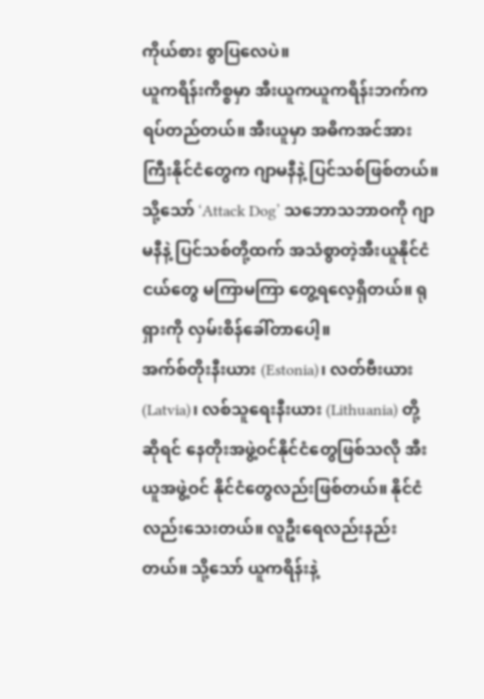ကိုယ်စား စွာပြလေပဲ။
ယူကရိန်းကိစ္စမှာ အီးယူကယူကရိန်းဘက်က ရပ်တည်တယ်။ အီးယူမှာ အဓိကအင်အားကြီးနိုင်ငံတွေက ဂျာမနီနဲ့ ပြင်သစ်ဖြစ်တယ်။ သို့သော် ‘Attack Dog’ သဘောသဘာဝကို ဂျာမနီနဲ့ ပြင်သစ်တို့ထက် အသံစွာတဲ့အီးယူနိုင်ငံငယ်တွေ မကြာမကြာ တွေ့ရလေ့ရှိတယ်။ ရုရှားကို လှမ်းစိန်ခေါ်တာပေါ့။
အက်စ်တိုးနီးယား (Estonia)၊ လတ်ဗီးယား (Latvia)၊ လစ်သူရေးနီးယား (Lithuania) တို့ ဆိုရင် နေတိုးအဖွဲ့ဝင်နိုင်ငံတွေဖြစ်သလို အီးယူအဖွဲ့ဝင် နိုင်ငံတွေလည်းဖြစ်တယ်။ နိုင်ငံလည်းသေးတယ်။ လူဦးရေလည်းနည်းတယ်။ သို့သော် ယူကရိန်းနဲ့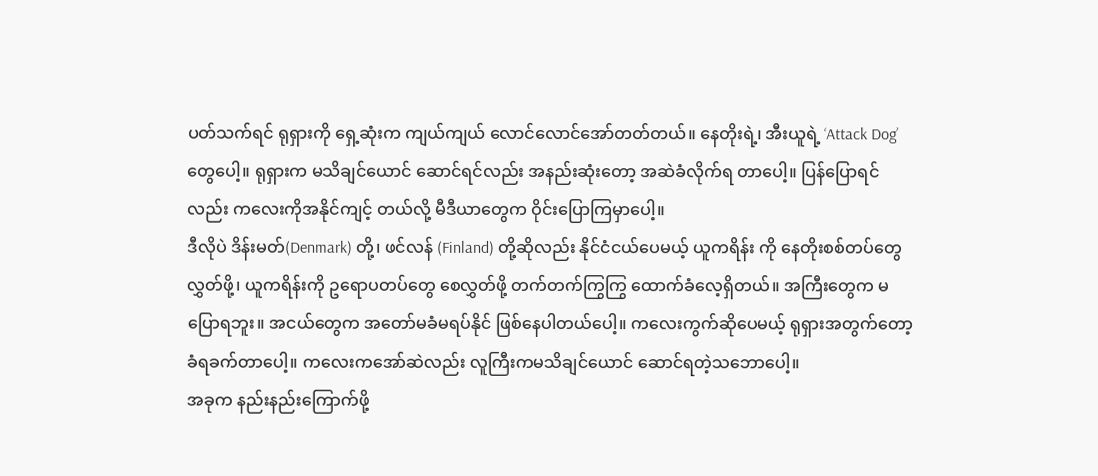ပတ်သက်ရင် ရုရှားကို ရှေ့ဆုံးက ကျယ်ကျယ် လောင်လောင်အော်တတ်တယ်။ နေတိုးရဲ့၊ အီးယူရဲ့ ‘Attack Dog’ တွေပေါ့။ ရုရှားက မသိချင်ယောင် ဆောင်ရင်လည်း အနည်းဆုံးတော့ အဆဲခံလိုက်ရ တာပေါ့။ ပြန်ပြောရင်လည်း ကလေးကိုအနိုင်ကျင့် တယ်လို့ မီဒီယာတွေက ဝိုင်းပြောကြမှာပေါ့။
ဒီလိုပဲ ဒိန်းမတ်(Denmark) တို့၊ ဖင်လန် (Finland) တို့ဆိုလည်း နိုင်ငံငယ်ပေမယ့် ယူကရိန်း ကို နေတိုးစစ်တပ်တွေလွှတ်ဖို့၊ ယူကရိန်းကို ဥရောပတပ်တွေ စေလွှတ်ဖို့ တက်တက်ကြွကြွ ထောက်ခံလေ့ရှိတယ်။ အကြီးတွေက မပြောရဘူး။ အငယ်တွေက အတော်မခံမရပ်နိုင် ဖြစ်နေပါတယ်ပေါ့။ ကလေးကွက်ဆိုပေမယ့် ရုရှားအတွက်တော့ ခံရခက်တာပေါ့။ ကလေးကအော်ဆဲလည်း လူကြီးကမသိချင်ယောင် ဆောင်ရတဲ့သဘောပေါ့။
အခုက နည်းနည်းကြောက်ဖို့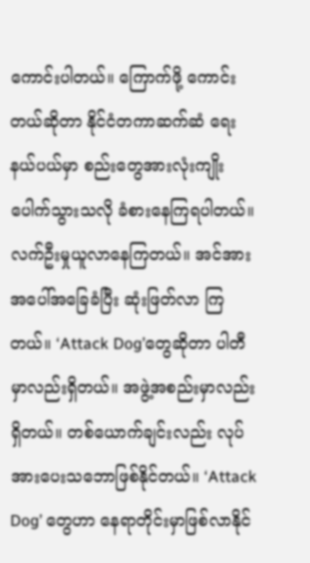ကောင်းပါတယ်။ ကြောက်ဖို့ ကောင်းတယ်ဆိုတာ နိုင်ငံတကာဆက်ဆံ ရေးနယ်ပယ်မှာ စည်းတွေအားလုံးကျိုးပေါက်သွားသလို ခံစားနေကြရပါတယ်။ လက်ဦးမှုယူလာနေကြတယ်။ အင်အားအပေါ်အခြေခံပြီး ဆုံးဖြတ်လာ ကြတယ်။ ‘Attack Dog’တွေဆိုတာ ပါတီမှာလည်းရှိတယ်။ အဖွဲ့အစည်းမှာလည်းရှိတယ်။ တစ်ယောက်ချင်းလည်း လုပ်အားပေးသဘောဖြစ်နိုင်တယ်။ ‘Attack Dog’ တွေဟာ နေရာတိုင်းမှာဖြစ်လာနိုင်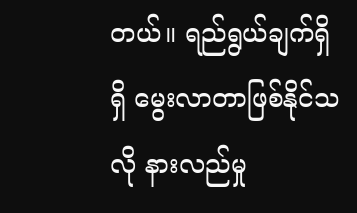တယ်။ ရည်ရွယ်ချက်ရှိရှိ မွေးလာတာဖြစ်နိုင်သလို နားလည်မှု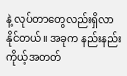နဲ့ လုပ်တာတွေလည်းရှိလာနိုင်တယ်။ အခုက နည်းနည်း ကိုယ့်အတတ်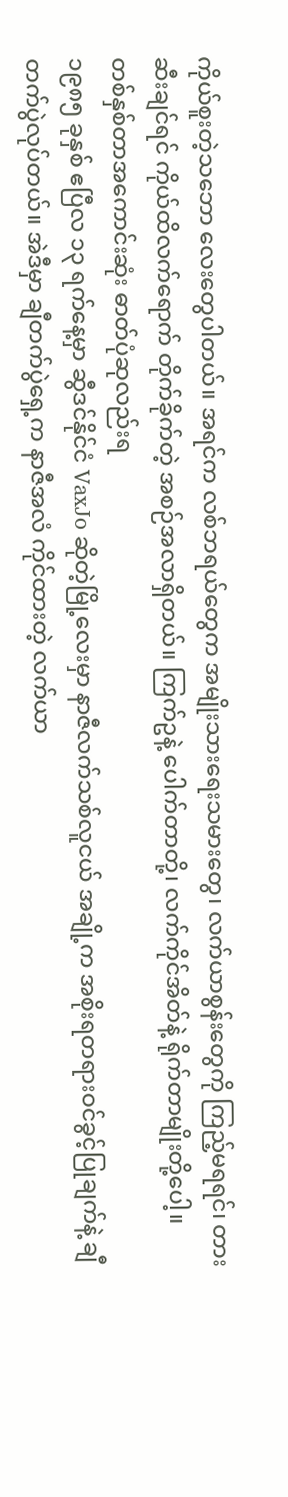ကိုယ်စူးတဲ့သဘော လေးတွေပါတယ်။ အရင်က လစ်ဘရယ်တွေက အမျိုးသားရေးသမားတွေ၊ လက်ယာစွန်းတွေကို ကြည့်မရရင်၊ တားဆီးချင်ရင် ကိုယ်ထိလက်ရောက် တိုက်ခိုက်တဲ့ အစဉ်အလာရှိတယ်။ ကြက်ဥနဲ့ ပေါက်တာတို့၊ လက်ကိုင်အိတ်နဲ့ ရိုက်တာမျိုးတို့ပေါ့။
တစ်နှစ်တာအကောင်းဆုံး ဓာတ်ပုံဆုလည်းရ
၁၉၈၅ ခုနှစ် ဧပြီလ ၁၃ ရက်နေ့မှာ ဆွီဒင်နိုင်ငံ VaxJo ဆိုတဲ့မြို့လေးမှာ နာဇီလက်သစ်လူငယ် အချို့က အစိုးရတရားဝင်ခွင့်ပြုချက်နဲ့ ချီတက်ပွဲလုပ်တယ်။ အဲဒီမှာ ချီတက်ပွဲရှေ့က နာဇီအလံ ကိုင်ထားတဲ့ လက်ယာ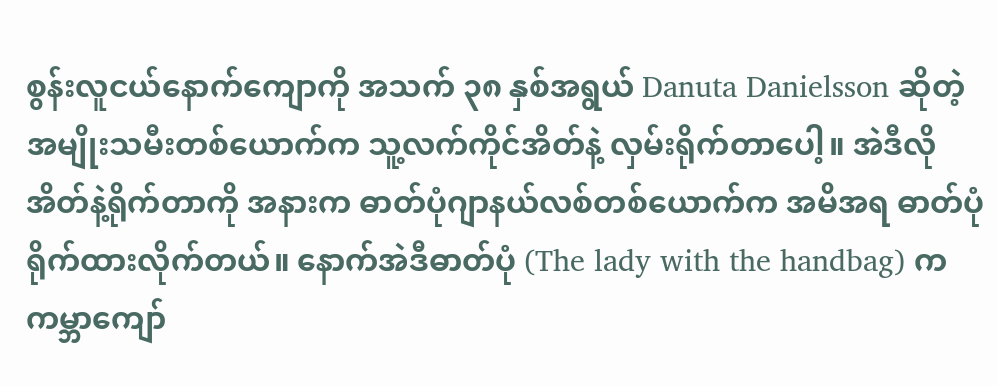စွန်းလူငယ်နောက်ကျောကို အသက် ၃၈ နှစ်အရွယ် Danuta Danielsson ဆိုတဲ့ အမျိုးသမီးတစ်ယောက်က သူ့လက်ကိုင်အိတ်နဲ့ လှမ်းရိုက်တာပေါ့။ အဲဒီလို အိတ်နဲ့ရိုက်တာကို အနားက ဓာတ်ပုံဂျာနယ်လစ်တစ်ယောက်က အမိအရ ဓာတ်ပုံရိုက်ထားလိုက်တယ်။ နောက်အဲဒီဓာတ်ပုံ (The lady with the handbag) က ကမ္ဘာကျော်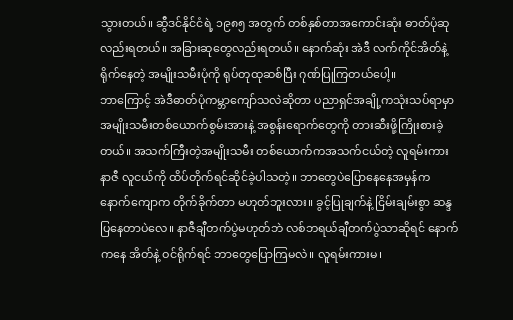သွားတယ်။ ဆွီဒင်နိုင်ငံရဲ့ ၁၉၈၅ အတွက် တစ်နှစ်တာအကောင်းဆုံး ဓာတ်ပုံဆုလည်းရတယ်။ အခြားဆုတွေလည်းရတယ်။ နောက်ဆုံး အဲဒီ လက်ကိုင်အိတ်နဲ့ ရိုက်နေတဲ့ အမျိုးသမီးပုံကို ရုပ်တုထုဆစ်ပြီး ဂုဏ်ပြုကြတယ်ပေါ့။
ဘာကြောင့် အဲဒီဓာတ်ပုံကမ္ဘာကျော်သလဲဆိုတာ ပညာရှင်အချို့ကသုံးသပ်ရာမှာ အမျိုးသမီးတစ်ယောက်စွမ်းအားနဲ့ အစွန်းရောက်တွေကို တားဆီးဖို့ကြိုးစားခဲ့တယ်။ အသက်ကြီးတဲ့အမျိုးသမီး တစ်ယောက်ကအသက်ငယ်တဲ့ လူရမ်းကားနာဇီ လူငယ်ကို ထိပ်တိုက်ရင်ဆိုင်ခဲ့ပါသတဲ့။ ဘာတွေပဲပြောနေနေအမှန်က နောက်ကျောက တိုက်ခိုက်တာ မဟုတ်ဘူးလား။ ခွင့်ပြုချက်နဲ့ ငြိမ်းချမ်းစွာ ဆန္ဒပြနေတာပဲလေ။ နာဇီချီတက်ပွဲမဟုတ်ဘဲ လစ်ဘရယ်ချီတက်ပွဲသာဆိုရင် နောက်ကနေ အိတ်နဲ့ ဝင်ရိုက်ရင် ဘာတွေပြောကြမလဲ။ လူရမ်းကားမ၊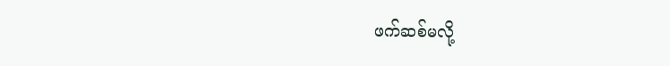ဖက်ဆစ်မလို့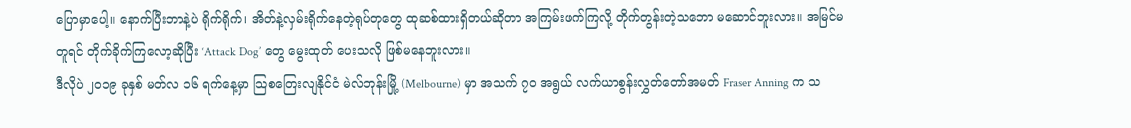ပြောမှာပေါ့။ နောက်ပြီးဘာနဲ့ပဲ ရိုက်ရိုက်၊ အိတ်နဲ့လှမ်းရိုက်နေတဲ့ရုပ်တုတွေ ထုဆစ်ထားရှိတယ်ဆိုတာ အကြမ်းဖက်ကြလို့ တိုက်တွန်းတဲ့သဘော မဆောင်ဘူးလား။ အမြင်မတူရင် တိုက်ခိုက်ကြလော့ဆိုပြီး ‘Attack Dog’ တွေ မွေးထုတ် ပေးသလို ဖြစ်မနေဘူးလား။
ဒီလိုပဲ ၂၀၁၉ ခုနှစ် မတ်လ ၁၆ ရက်နေ့မှာ သြစတြေးလျနိုင်ငံ မဲလ်ဘုန်းမြို့ (Melbourne) မှာ အသက် ၇၀ အရွယ် လက်ယာစွန်းလွှတ်တော်အမတ် Fraser Anning က သ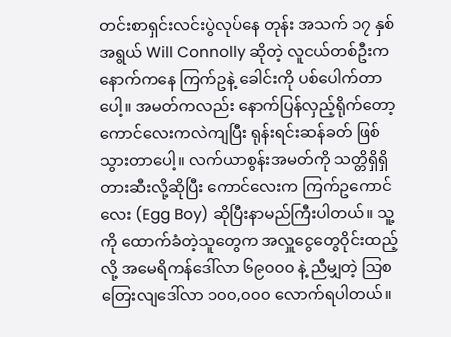တင်းစာရှင်းလင်းပွဲလုပ်နေ တုန်း အသက် ၁၇ နှစ်အရွယ် Will Connolly ဆိုတဲ့ လူငယ်တစ်ဦးက နောက်ကနေ ကြက်ဥနဲ့ ခေါင်းကို ပစ်ပေါက်တာပေါ့။ အမတ်ကလည်း နောက်ပြန်လှည့်ရိုက်တော့ ကောင်လေးကလဲကျပြီး ရုန်းရင်းဆန်ခတ် ဖြစ်သွားတာပေါ့။ လက်ယာစွန်းအမတ်ကို သတ္တိရှိရှိတားဆီးလို့ဆိုပြီး ကောင်လေးက ကြက်ဥကောင်လေး (Egg Boy) ဆိုပြီးနာမည်ကြီးပါတယ်။ သူ့ကို ထောက်ခံတဲ့သူတွေက အလှူငွေတွေဝိုင်းထည့်လို့ အမေရိကန်ဒေါ်လာ ၆၉၀၀၀ နဲ့ ညီမျှတဲ့ သြစတြေးလျဒေါ်လာ ၁၀၀,၀၀၀ လောက်ရပါတယ်။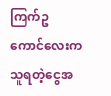ကြက်ဥ ကောင်လေးက သူရတဲ့ငွေအ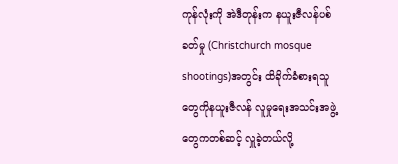ကုန်လုံးကို အဲဒီတုန်းက နယူးဇီလန်ပစ်ခတ်မှု (Christchurch mosque shootings)အတွင်း ထိခိုက်ခံစားရသူတွေကိုနယူးဇီလန် လူမှုရေးအသင်းအဖွဲ့တွေကတစ်ဆင့် လှူခဲ့တယ်လို့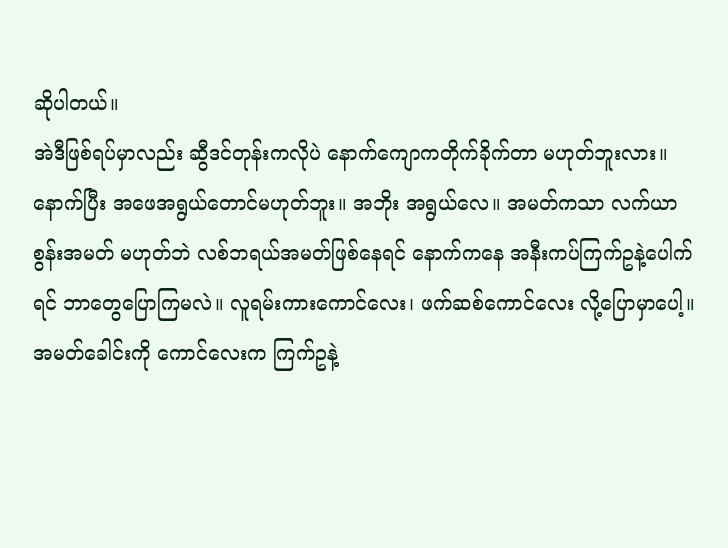ဆိုပါတယ်။
အဲဒီဖြစ်ရပ်မှာလည်း ဆွီဒင်တုန်းကလိုပဲ နောက်ကျောကတိုက်ခိုက်တာ မဟုတ်ဘူးလား။ နောက်ပြီး အဖေအရွယ်တောင်မဟုတ်ဘူး။ အဘိုး အရွယ်လေ။ အမတ်ကသာ လက်ယာစွန်းအမတ် မဟုတ်ဘဲ လစ်ဘရယ်အမတ်ဖြစ်နေရင် နောက်ကနေ အနီးကပ်ကြက်ဥနဲ့ပေါက်ရင် ဘာတွေပြောကြမလဲ။ လူရမ်းကားကောင်လေး၊ ဖက်ဆစ်ကောင်လေး လို့ပြောမှာပေါ့။ အမတ်ခေါင်းကို ကောင်လေးက ကြက်ဥနဲ့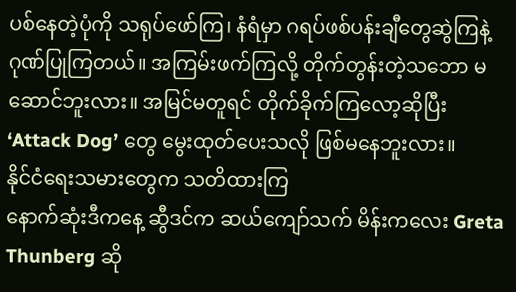ပစ်နေတဲ့ပုံကို သရုပ်ဖော်ကြ၊ နံရံမှာ ဂရပ်ဖစ်ပန်းချီတွေဆွဲကြနဲ့ ဂုဏ်ပြုကြတယ်။ အကြမ်းဖက်ကြလို့ တိုက်တွန်းတဲ့သဘော မဆောင်ဘူးလား။ အမြင်မတူရင် တိုက်ခိုက်ကြလော့ဆိုပြီး ‘Attack Dog’ တွေ မွေးထုတ်ပေးသလို ဖြစ်မနေဘူးလား။
နိုင်ငံရေးသမားတွေက သတိထားကြ
နောက်ဆုံးဒီကနေ့ ဆွီဒင်က ဆယ်ကျော်သက် မိန်းကလေး Greta Thunberg ဆို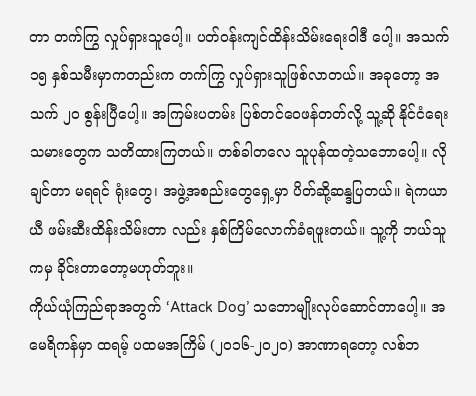တာ တက်ကြွ လှုပ်ရှားသူပေါ့။ ပတ်ဝန်းကျင်ထိန်းသိမ်းရေးဝါဒီ ပေါ့။ အသက် ၁၅ နှစ်သမီးမှာကတည်းက တက်ကြွ လှုပ်ရှားသူဖြစ်လာတယ်။ အခုတော့ အသက် ၂၀ စွန်းပြီပေါ့။ အကြမ်းပတမ်း ပြစ်တင်ဝေဖန်တတ်လို့ သူ့ဆို နိုင်ငံရေးသမားတွေက သတိထားကြတယ်။ တစ်ခါတလေ သူပုန်ထတဲ့သဘောပေါ့။ လိုချင်တာ မရရင် ရုံးတွေ၊ အဖွဲ့အစည်းတွေရှေ့မှာ ပိတ်ဆို့ဆန္ဒပြတယ်။ ရဲကယာယီ ဖမ်းဆီးထိန်းသိမ်းတာ လည်း နှစ်ကြိမ်လောက်ခံရဖူးတယ်။ သူ့ကို ဘယ်သူ ကမှ ခိုင်းတာတော့မဟုတ်ဘူး။
ကိုယ်ယုံကြည်ရာအတွက် ‘Attack Dog’ သဘောမျိုးလုပ်ဆောင်တာပေါ့။ အမေရိကန်မှာ ထရမ့် ပထမအကြိမ် (၂၀၁၆-၂၀၂၀) အာဏာရတော့ လစ်ဘ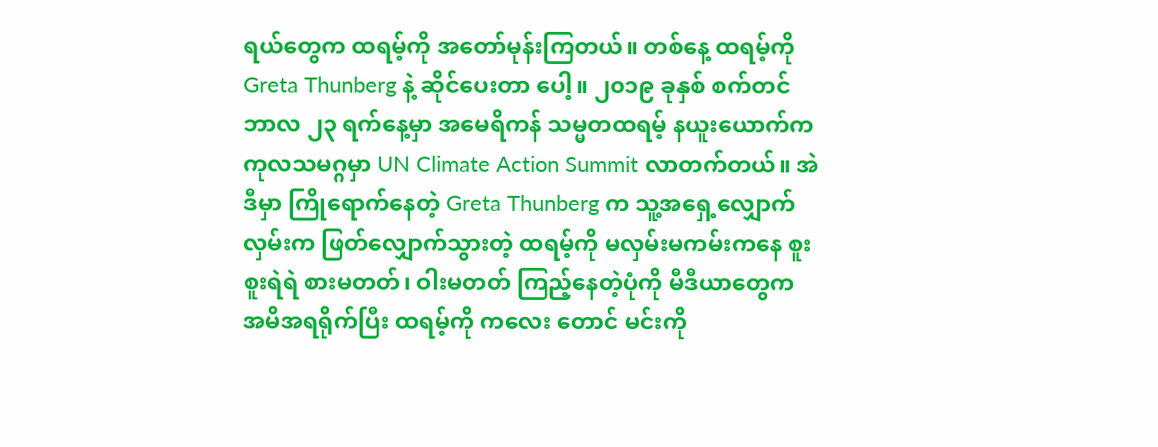ရယ်တွေက ထရမ့်ကို အတော်မုန်းကြတယ်။ တစ်နေ့ ထရမ့်ကို Greta Thunberg နဲ့ ဆိုင်ပေးတာ ပေါ့။ ၂၀၁၉ ခုနှစ် စက်တင်ဘာလ ၂၃ ရက်နေ့မှာ အမေရိကန် သမ္မတထရမ့် နယူးယောက်က ကုလသမဂ္ဂမှာ UN Climate Action Summit လာတက်တယ်။ အဲဒီမှာ ကြိုရောက်နေတဲ့ Greta Thunberg က သူ့အရှေ့လျှောက်လှမ်းက ဖြတ်လျှောက်သွားတဲ့ ထရမ့်ကို မလှမ်းမကမ်းကနေ စူးစူးရဲရဲ စားမတတ်၊ ဝါးမတတ် ကြည့်နေတဲ့ပုံကို မီဒီယာတွေက အမိအရရိုက်ပြီး ထရမ့်ကို ကလေး တောင် မင်းကို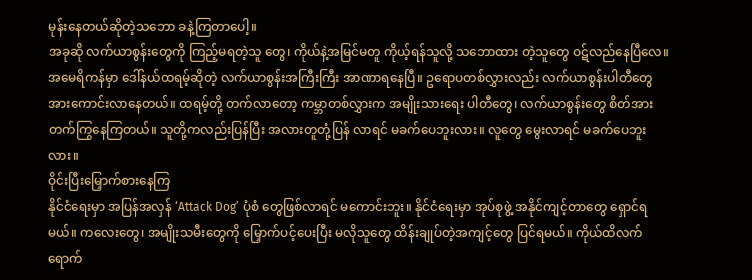မုန်းနေတယ်ဆိုတဲ့သဘော ခနဲ့ကြတာပေါ့။
အခုဆို လက်ယာစွန်းတွေကို ကြည့်မရတဲ့သူ တွေ၊ ကိုယ်နဲ့အမြင်မတူ ကိုယ့်ရန်သူလို့ သဘောထား တဲ့သူတွေ ဝဋ်လည်နေပြီလေ။ အမေရိကန်မှာ ဒေါ်နယ်ထရမ့်ဆိုတဲ့ လက်ယာစွန်းအကြီးကြီး အာဏာရနေပြီ။ ဥရောပတစ်လွှားလည်း လက်ယာစွန်းပါတီတွေ အားကောင်းလာနေတယ်။ ထရမ့်တို့ တက်လာတော့ ကမ္ဘာတစ်လွှားက အမျိုးသားရေး ပါတီတွေ၊ လက်ယာစွန်းတွေ စိတ်အားတက်ကြွနေကြတယ်။ သူတို့ကလည်းပြန်ပြီး အလားတူတုံ့ပြန် လာရင် မခက်ပေဘူးလား။ လူတွေ မွေးလာရင် မခက်ပေဘူးလား။
ဝိုင်းပြီးမြှောက်စားနေကြ
နိုင်ငံရေးမှာ အပြန်အလှန် ‘Attack Dog’ ပုံစံ တွေဖြစ်လာရင် မကောင်းဘူး။ နိုင်ငံရေးမှာ အုပ်စုဖွဲ့ အနိုင်ကျင့်တာတွေ ရှောင်ရမယ်။ ကလေးတွေ၊ အမျိုးသမီးတွေကို မြှောက်ပင့်ပေးပြီး မလိုသူတွေ ထိန်းချုပ်တဲ့အကျင့်တွေ ပြင်ရမယ်။ ကိုယ်ထိလက်ရောက်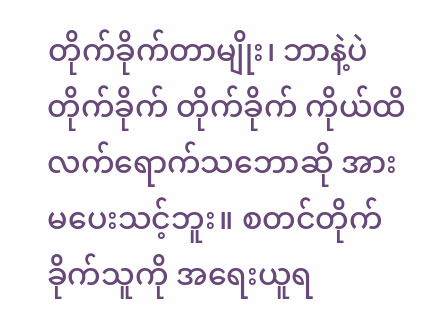တိုက်ခိုက်တာမျိုး၊ ဘာနဲ့ပဲတိုက်ခိုက် တိုက်ခိုက် ကိုယ်ထိလက်ရောက်သဘောဆို အားမပေးသင့်ဘူး။ စတင်တိုက်ခိုက်သူကို အရေးယူရ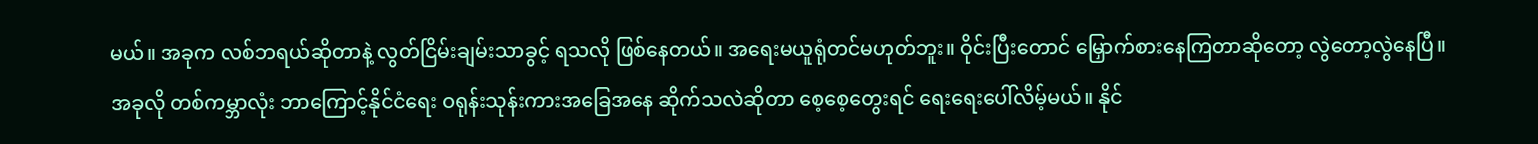မယ်။ အခုက လစ်ဘရယ်ဆိုတာနဲ့ လွတ်ငြိမ်းချမ်းသာခွင့် ရသလို ဖြစ်နေတယ်။ အရေးမယူရုံတင်မဟုတ်ဘူး။ ဝိုင်းပြီးတောင် မြှောက်စားနေကြတာဆိုတော့ လွဲတော့လွဲနေပြီ။
အခုလို တစ်ကမ္ဘာလုံး ဘာကြောင့်နိုင်ငံရေး ဝရုန်းသုန်းကားအခြေအနေ ဆိုက်သလဲဆိုတာ စေ့စေ့တွေးရင် ရေးရေးပေါ်လိမ့်မယ်။ နိုင်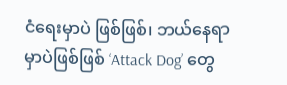ငံရေးမှာပဲ ဖြစ်ဖြစ်၊ ဘယ်နေရာမှာပဲဖြစ်ဖြစ် ‘Attack Dog’ တွေ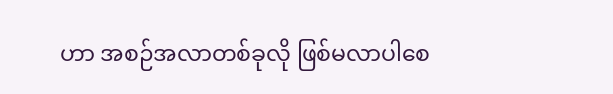ဟာ အစဉ်အလာတစ်ခုလို ဖြစ်မလာပါစေ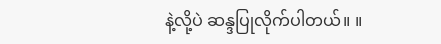နဲ့လို့ပဲ ဆန္ဒပြုလိုက်ပါတယ်။ ။